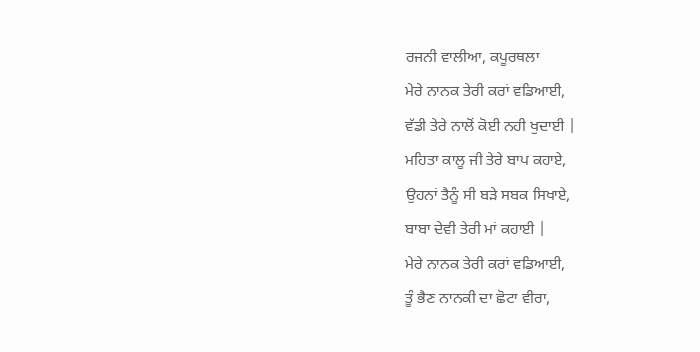ਰਜਨੀ ਵਾਲੀਆ, ਕਪੂਰਥਲਾ
ਮੇਰੇ ਨਾਨਕ ਤੇਰੀ ਕਰਾਂ ਵਡਿਆਈ,
ਵੱਡੀ ਤੇਰੇ ਨਾਲੋਂ ਕੋਈ ਨਹੀ ਖੁਦਾਈ |
ਮਹਿਤਾ ਕਾਲੂ ਜੀ ਤੇਰੇ ਬਾਪ ਕਹਾਏ,
ਉਹਨਾਂ ਤੈਨੂੰ ਸੀ ਬੜੇ ਸਬਕ ਸਿਖਾਏ,
ਬਾਬਾ ਦੇਵੀ ਤੇਰੀ ਮਾਂ ਕਹਾਈ |
ਮੇਰੇ ਨਾਨਕ ਤੇਰੀ ਕਰਾਂ ਵਡਿਆਈ,
ਤੂੰ ਭੈਣ ਨਾਨਕੀ ਦਾ ਛੋਟਾ ਵੀਰਾ,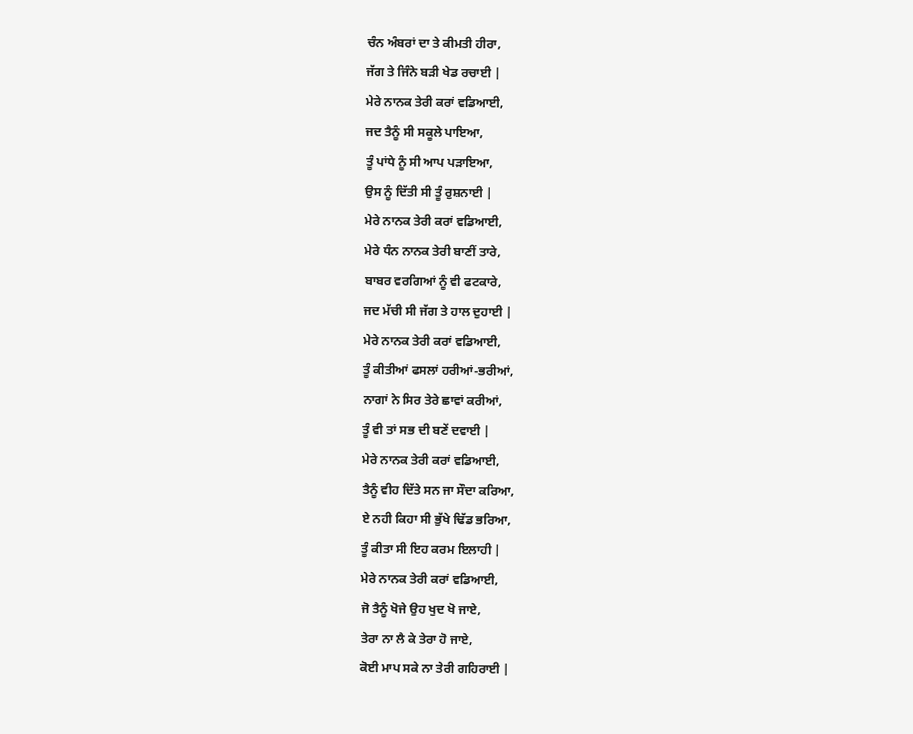ਚੰਨ ਅੰਬਰਾਂ ਦਾ ਤੇ ਕੀਮਤੀ ਹੀਰਾ,
ਜੱਗ ਤੇ ਜਿੰਨੇ ਬੜੀ ਖੇਡ ਰਚਾਈ |
ਮੇਰੇ ਨਾਨਕ ਤੇਰੀ ਕਰਾਂ ਵਡਿਆਈ,
ਜਦ ਤੈਨੂੰ ਸੀ ਸਕੂਲੇ ਪਾਇਆ,
ਤੂੰ ਪਾਂਧੇ ਨੂੰ ਸੀ ਆਪ ਪੜਾਇਆ,
ਉਸ ਨੂੰ ਦਿੱਤੀ ਸੀ ਤੂੰ ਰੁਸ਼ਨਾਈ |
ਮੇਰੇ ਨਾਨਕ ਤੇਰੀ ਕਰਾਂ ਵਡਿਆਈ,
ਮੇਰੇ ਧੰਨ ਨਾਨਕ ਤੇਰੀ ਬਾਣੀਂ ਤਾਰੇ,
ਬਾਬਰ ਵਰਗਿਆਂ ਨੂੰ ਵੀ ਫਟਕਾਰੇ,
ਜਦ ਮੱਚੀ ਸੀ ਜੱਗ ਤੇ ਹਾਲ ਦੁਹਾਈ |
ਮੇਰੇ ਨਾਨਕ ਤੇਰੀ ਕਰਾਂ ਵਡਿਆਈ,
ਤੂੰ ਕੀਤੀਆਂ ਫਸਲਾਂ ਹਰੀਆਂ-ਭਰੀਆਂ,
ਨਾਗਾਂ ਨੇ ਸਿਰ ਤੇਰੇ ਛਾਵਾਂ ਕਰੀਆਂ,
ਤੂੰ ਵੀ ਤਾਂ ਸਭ ਦੀ ਬਣੇਂ ਦਵਾਈ |
ਮੇਰੇ ਨਾਨਕ ਤੇਰੀ ਕਰਾਂ ਵਡਿਆਈ,
ਤੈਨੂੰ ਵੀਹ ਦਿੱਤੇ ਸਨ ਜਾ ਸੌਦਾ ਕਰਿਆ,
ਏ ਨਹੀ ਕਿਹਾ ਸੀ ਭੁੱਖੇ ਢਿੱਡ ਭਰਿਆ,
ਤੂੰ ਕੀਤਾ ਸੀ ਇਹ ਕਰਮ ਇਲਾਹੀ |
ਮੇਰੇ ਨਾਨਕ ਤੇਰੀ ਕਰਾਂ ਵਡਿਆਈ,
ਜੋ ਤੈਨੂੰ ਖੋਜੇ ਉਹ ਖੁਦ ਖੋ ਜਾਏ,
ਤੇਰਾ ਨਾ ਲੈ ਕੇ ਤੇਰਾ ਹੋ ਜਾਏ,
ਕੋਈ ਮਾਪ ਸਕੇ ਨਾ ਤੇਰੀ ਗਹਿਰਾਈ |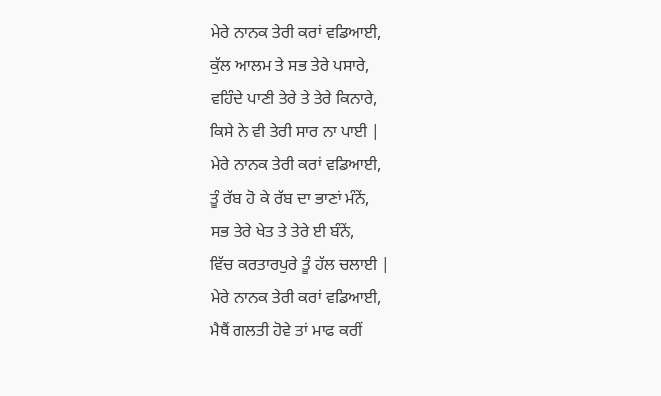ਮੇਰੇ ਨਾਨਕ ਤੇਰੀ ਕਰਾਂ ਵਡਿਆਈ,
ਕੁੱਲ ਆਲਮ ਤੇ ਸਭ ਤੇਰੇ ਪਸਾਰੇ,
ਵਹਿੰਦੇ ਪਾਣੀ ਤੇਰੇ ਤੇ ਤੇਰੇ ਕਿਨਾਰੇ,
ਕਿਸੇ ਨੇ ਵੀ ਤੇਰੀ ਸਾਰ ਨਾ ਪਾਈ |
ਮੇਰੇ ਨਾਨਕ ਤੇਰੀ ਕਰਾਂ ਵਡਿਆਈ,
ਤੂੰ ਰੱਬ ਹੋ ਕੇ ਰੱਬ ਦਾ ਭਾਣਾਂ ਮੰਨੇਂ,
ਸਭ ਤੇਰੇ ਖੇਤ ਤੇ ਤੇਰੇ ਈ ਬੰਨੇਂ,
ਵਿੱਚ ਕਰਤਾਰਪੁਰੇ ਤੂੰ ਹੱਲ ਚਲਾਈ |
ਮੇਰੇ ਨਾਨਕ ਤੇਰੀ ਕਰਾਂ ਵਡਿਆਈ,
ਮੈਥੈਂ ਗਲਤੀ ਹੋਵੇ ਤਾਂ ਮਾਫ ਕਰੀਂ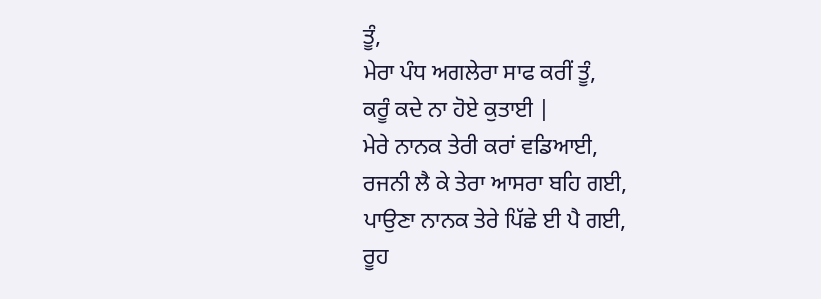ਤੂੰ,
ਮੇਰਾ ਪੰਧ ਅਗਲੇਰਾ ਸਾਫ ਕਰੀਂ ਤੂੰ,
ਕਰੂੰ ਕਦੇ ਨਾ ਹੋਏ ਕੁਤਾਈ |
ਮੇਰੇ ਨਾਨਕ ਤੇਰੀ ਕਰਾਂ ਵਡਿਆਈ,
ਰਜਨੀ ਲੈ ਕੇ ਤੇਰਾ ਆਸਰਾ ਬਹਿ ਗਈ,
ਪਾਉਣਾ ਨਾਨਕ ਤੇਰੇ ਪਿੱਛੇ ਈ ਪੈ ਗਈ,
ਰੂਹ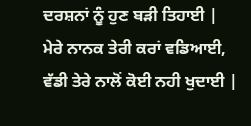ਦਰਸ਼ਨਾਂ ਨੂੰ ਹੁਣ ਬੜੀ ਤਿਹਾਈ |
ਮੇਰੇ ਨਾਨਕ ਤੇਰੀ ਕਰਾਂ ਵਡਿਆਈ,
ਵੱਡੀ ਤੇਰੇ ਨਾਲੋਂ ਕੋਈ ਨਹੀ ਖੁਦਾਈ |